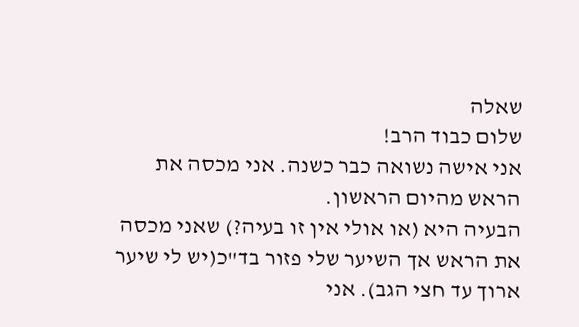שאלה
שלום כבוד הרב!
אני אישה נשואה כבר כשנה. אני מכסה את הראש מהיום הראשון.
הבעיה היא (או אולי אין זו בעיה?) שאני מכסה את הראש אך השיער שלי פזור בד"כ(יש לי שיער ארוך עד חצי הגב). אני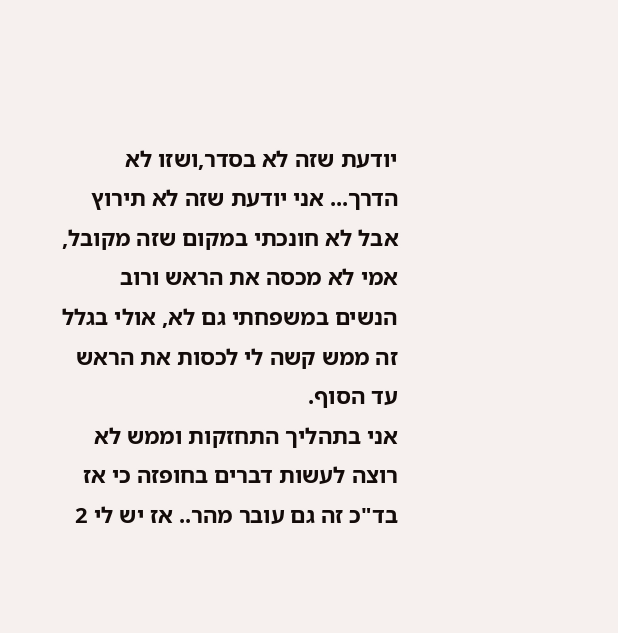יודעת שזה לא בסדר,ושזו לא הדרך... אני יודעת שזה לא תירוץ אבל לא חונכתי במקום שזה מקובל, אמי לא מכסה את הראש ורוב הנשים במשפחתי גם לא, אולי בגלל זה ממש קשה לי לכסות את הראש עד הסוף.
אני בתהליך התחזקות וממש לא רוצה לעשות דברים בחופזה כי אז בד"כ זה גם עובר מהר.. אז יש לי 2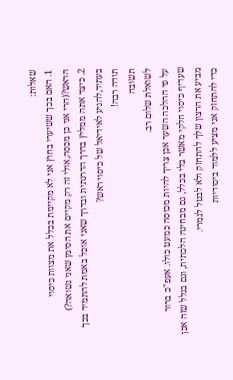שאלות:
1. האם בכך ששיערי בחוץ אני לא מקיימת בכלל את מצוות כיסוי הראש?(הרי אני כן מכסה,אולי זה רק מקיים את הסימן שאני נשואה?)
2. כיצד אתה ממליץ בדרך הדרגתית ובדרך שאני אוכל באמת להתמיד בכך בעתיד,להגיע לאידיאל של כיסוי ראש?
תודה רבה!
תשובה
לשואלת שלום רב.
על פי ההלכה השער אכן צריך להיות מכוסה כמעט כולו. אעפ"כ ברור שעדיף כיסוי חלקי מאשר בלי בכלל, גם מבחינה הלכתית, וגם בגלל שזה אכן מביע את הרצון שלך להתחזק ולא לבטל לגמרי.
כדי להתחזק אני מציע ללמוד ביסודיות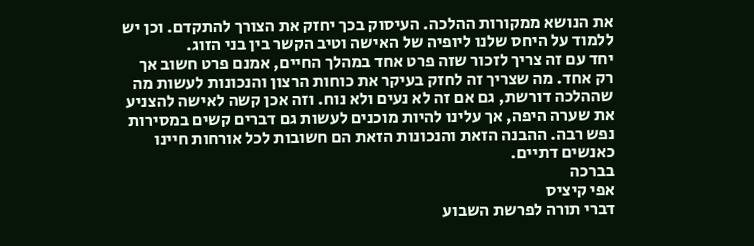את הנושא ממקורות ההלכה. העיסוק בכך יחזק את הצורך להתקדם. וכן יש ללמוד על היחס שלנו ליופיה של האישה וטיב הקשר בין בני הזוג.
יחד עם זה צריך לזכור שזה פרט אחד במהלך החיים, אמנם פרט חשוב אך רק אחד. מה שצריך זה לחזק בעיקר את כוחות הרצון והנכונות לעשות מה שההלכה דורשת, גם אם זה לא נעים ולא נוח. וזה אכן קשה לאישה להצניע את שערה היפה, אך עלינו להיות מוכנים לעשות גם דברים קשים במסירות נפש רבה. ההבנה הזאת והנכונות הזאת הם חשובות לכל אורחות חיינו כאנשים דתיים.
בברכה
אפי קיציס
דברי תורה לפרשת השבוע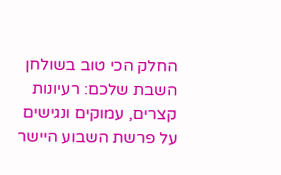החלק הכי טוב בשולחן השבת שלכם: רעיונות קצרים, עמוקים ונגישים על פרשת השבוע היישר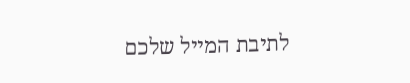לתיבת המייל שלכם